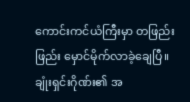ကောင်းကင်ယံကြီးမှာ တဖြည်းဖြည်း မှောင်မိုက်လာခဲ့ချေပြီ။
ချုံးရှင်းဂိုဏ်း၏ အ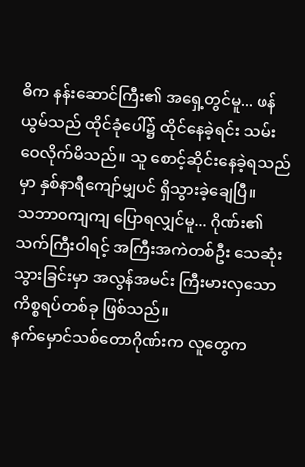ဓိက နန်းဆောင်ကြီး၏ အရှေ့တွင်မူ... ဖန်ယွမ်သည် ထိုင်ခုံပေါ်၌ ထိုင်နေခဲ့ရင်း သမ်းဝေလိုက်မိသည်။ သူ စောင့်ဆိုင်းနေခဲ့ရသည်မှာ နှစ်နာရီကျော်မျှပင် ရှိသွားခဲ့ချေပြီ။
သဘာ၀ကျကျ ပြောရလျှင်မူ... ဂိုဏ်း၏ သက်ကြီးဝါရင့် အကြီးအကဲတစ်ဦး သေဆုံးသွားခြင်းမှာ အလွန်အမင်း ကြီးမားလှသော ကိစ္စရပ်တစ်ခု ဖြစ်သည်။
နက်မှောင်သစ်တောဂိုဏ်းက လူတွေက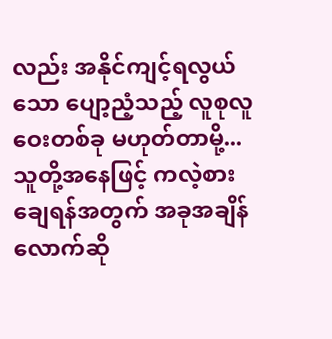လည်း အနိုင်ကျင့်ရလွယ်သော ပျော့ညံ့သည့် လူစုလူဝေးတစ်ခု မဟုတ်တာမို့... သူတို့အနေဖြင့် ကလဲ့စားချေရန်အတွက် အခုအချိန်လောက်ဆို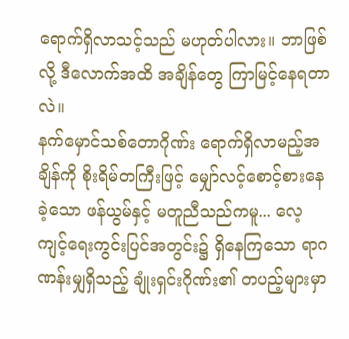ရောက်ရှိလာသင့်သည် မဟုတ်ပါလား။ ဘာဖြစ်လို့ ဒီလောက်အထိ အချိန်တွေ ကြာမြင့်နေရတာလဲ။
နက်မှောင်သစ်တောဂိုဏ်း ရောက်ရှိလာမည့်အချိန်ကို စိုးရိမ်တကြီးဖြင့် မျှော်လင့်စောင့်စားနေခဲ့သော ဖန်ယွမ်နှင့် မတူညီသည်ကမူ... လေ့ကျင့်ရေးကွင်းပြင်အတွင်း၌ ရှိနေကြသော ရာဂဏန်းမျှရှိသည့် ချုံးရှင်းဂိုဏ်း၏ တပည့်များမှာ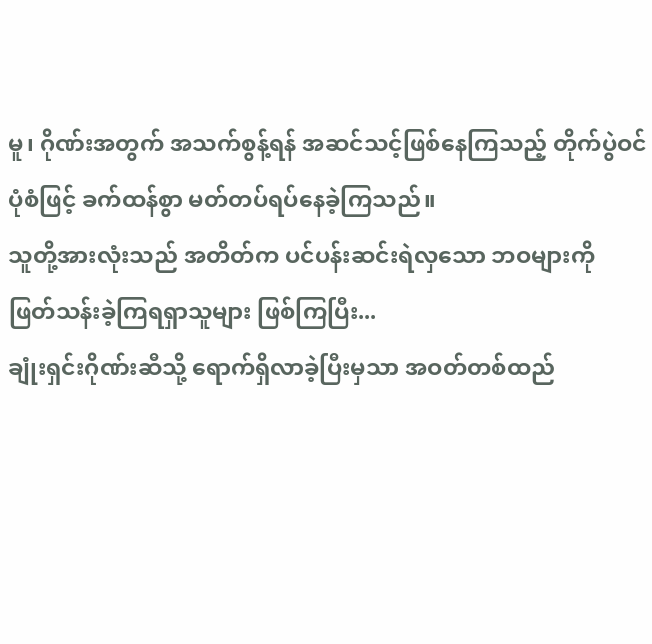မူ၊ ဂိုဏ်းအတွက် အသက်စွန့်ရန် အဆင်သင့်ဖြစ်နေကြသည့် တိုက်ပွဲဝင်ပုံစံဖြင့် ခက်ထန်စွာ မတ်တပ်ရပ်နေခဲ့ကြသည်။
သူတို့အားလုံးသည် အတိတ်က ပင်ပန်းဆင်းရဲလှသော ဘဝများကို ဖြတ်သန်းခဲ့ကြရရှာသူများ ဖြစ်ကြပြီး...
ချုံးရှင်းဂိုဏ်းဆီသို့ ရောက်ရှိလာခဲ့ပြီးမှသာ အဝတ်တစ်ထည်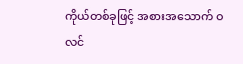ကိုယ်တစ်ခုဖြင့် အစားအသောက် ဝလင်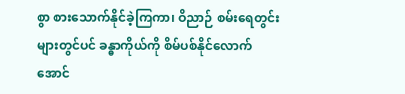စွာ စားသောက်နိုင်ခဲ့ကြကာ၊ ဝိညာဉ် စမ်းရေတွင်းများတွင်ပင် ခန္ဓာကိုယ်ကို စိမ်ပစ်နိုင်လောက်အောင်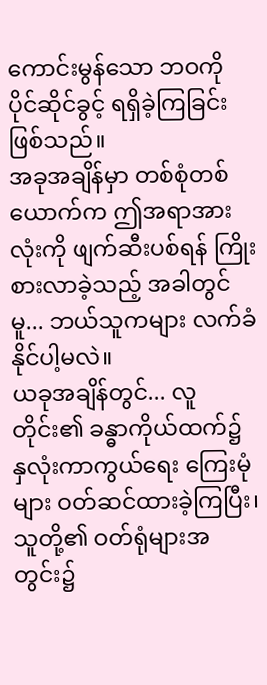ကောင်းမွန်သော ဘဝကို ပိုင်ဆိုင်ခွင့် ရရှိခဲ့ကြခြင်း ဖြစ်သည်။
အခုအချိန်မှာ တစ်စုံတစ်ယောက်က ဤအရာအားလုံးကို ဖျက်ဆီးပစ်ရန် ကြိုးစားလာခဲ့သည့် အခါတွင်မူ... ဘယ်သူကများ လက်ခံနိုင်ပါ့မလဲ။
ယခုအချိန်တွင်... လူတိုင်း၏ ခန္ဓာကိုယ်ထက်၌ နှလုံးကာကွယ်ရေး ကြေးမုံများ ဝတ်ဆင်ထားခဲ့ကြပြီး၊ သူတို့၏ ဝတ်ရုံများအတွင်း၌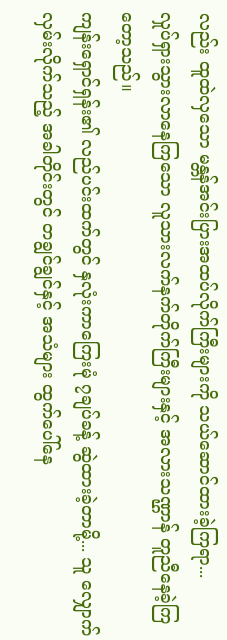လည်း ထူထဲလှသော မန္တန်အင်းပြားအထပ်လိုက်ကြီးများကို သယ်ဆောင်ထားခဲ့ကြရာ...
လှုပ်ရှားသွားလာနေကြသော လူသားလက်နက်တိုက်ကြီးများနှင့် အလားသဏ္ဌာန် တူညီနေခဲ့ကြတော့သည်။
ကျန်းရှောင်ရှန်း၏ လည်ပင်းထက်တွင် နှလုံးကာကြေးမုံ ၇ချပ်ခန့် ဆွဲထားခဲ့တာမို့... သူ လျှောက်လှမ်းလိုက်သည့် အခါတိုင်းတွင် တချွင်ချွင်နှင့် အသံများ ထွက်ပေါ်နေ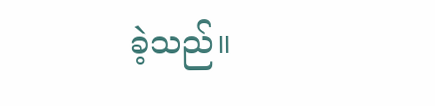ခဲ့သည်။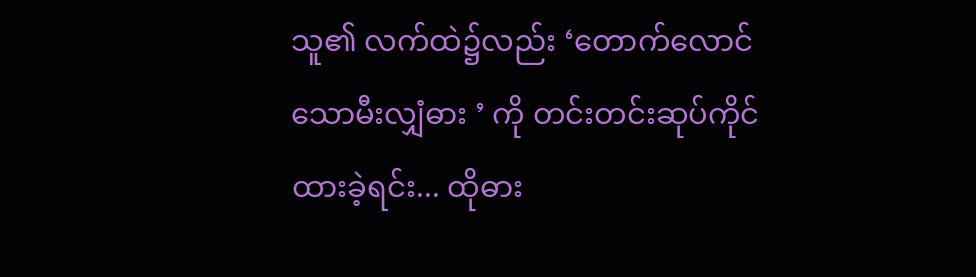သူ၏ လက်ထဲ၌လည်း ‘တောက်လောင်သောမီးလျှံဓား ’ ကို တင်းတင်းဆုပ်ကိုင်ထားခဲ့ရင်း... ထိုဓား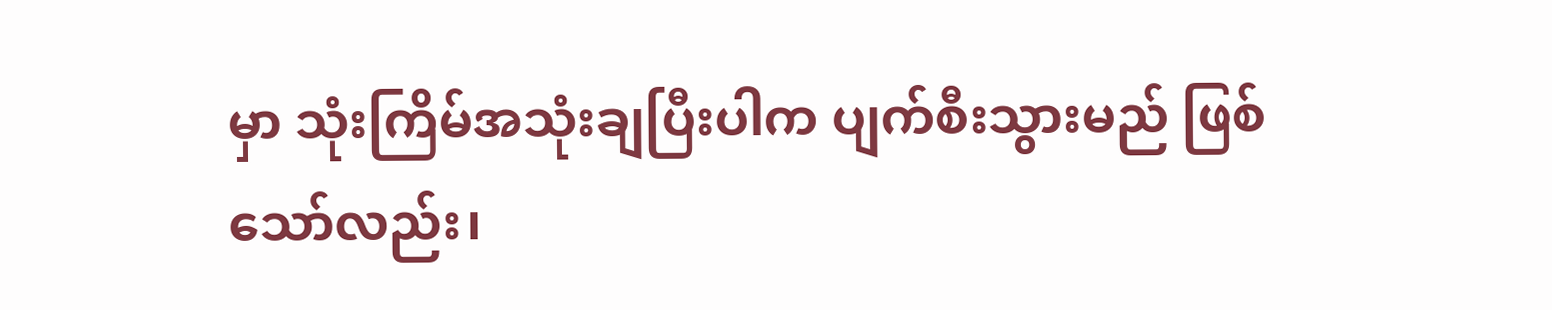မှာ သုံးကြိမ်အသုံးချပြီးပါက ပျက်စီးသွားမည် ဖြစ်သော်လည်း၊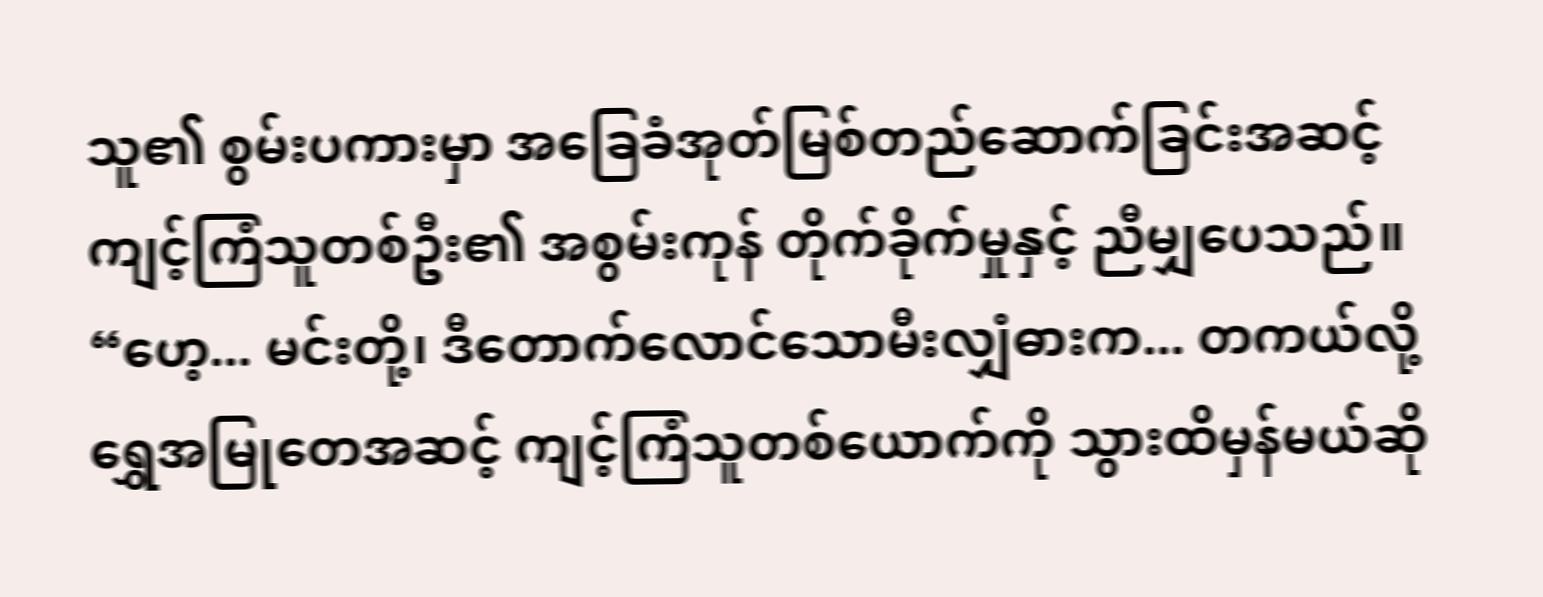သူ၏ စွမ်းပကားမှာ အခြေခံအုတ်မြစ်တည်ဆောက်ခြင်းအဆင့် ကျင့်ကြံသူတစ်ဦး၏ အစွမ်းကုန် တိုက်ခိုက်မှုနှင့် ညီမျှပေသည်။
“ဟေ့... မင်းတို့၊ ဒီတောက်လောင်သောမီးလျှံဓားက... တကယ်လို့ရွှေအမြုတေအဆင့် ကျင့်ကြံသူတစ်ယောက်ကို သွားထိမှန်မယ်ဆို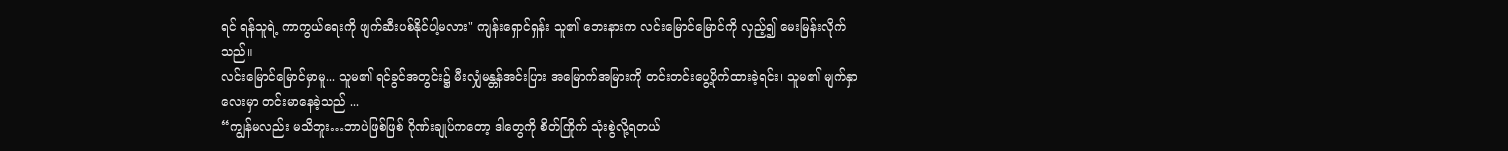ရင် ရန်သူရဲ့ ကာကွယ်ရေးကို ဖျက်ဆီးပစ်နိုင်ပါ့မလား" ကျန်းရှောင်ရှန်း သူ၏ ဘေးနားက လင်းမြောင်မြောင်ကို လှည့်၍ မေးမြန်းလိုက်သည်။
လင်းမြောင်မြောင်မှာမူ... သူမ၏ ရင်ခွင်အတွင်း၌ မီးလျှံမန္တန်အင်းပြား အမြောက်အမြားကို တင်းတင်းပွေ့ပိုက်ထားခဲ့ရင်း၊ သူမ၏ မျက်နှာလေးမှာ တင်းမာနေခဲ့သည် ...
“ကျွန်မလည်း မသိဘူး…ဘာပဲဖြစ်ဖြစ် ဂိုဏ်းချုပ်ကတော့ ဒါတွေကို စိတ်ကြိုက် သုံးစွဲလို့ရတယ်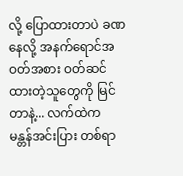လို့ ပြောထားတာပဲ ခဏနေလို့ အနက်ရောင်အဝတ်အစား ဝတ်ဆင်ထားတဲ့သူတွေကို မြင်တာနဲ့... လက်ထဲက မန္တန်အင်းပြား တစ်ရာ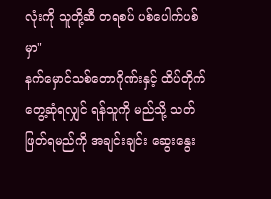လုံးကို သူတို့ဆီ တရစပ် ပစ်ပေါက်ပစ်မှာ"
နက်မှောင်သစ်တောဂိုဏ်းနှင့် ထိပ်တိုက်တွေ့ဆုံရလျှင် ရန်သူကို မည်သို့ သတ်ဖြတ်ရမည်ကို အချင်းချင်း ဆွေးနွေး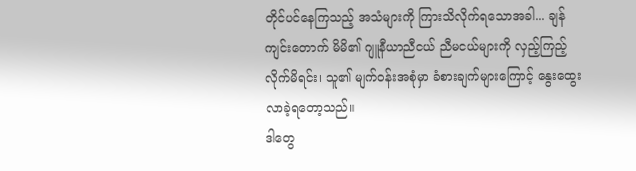တိုင်ပင်နေကြသည့် အသံများကို ကြားသိလိုက်ရသောအခါ... ချန်ကျင်းတောက် မိမိ၏ ဂျူနီယာညီငယ် ညီမငယ်များကို လှည့်ကြည့်လိုက်မိရင်း၊ သူ၏ မျက်ဝန်းအစုံမှာ ခံစားချက်များကြောင့် နွေးထွေးလာခဲ့ရတော့သည်။
ဒါတွေ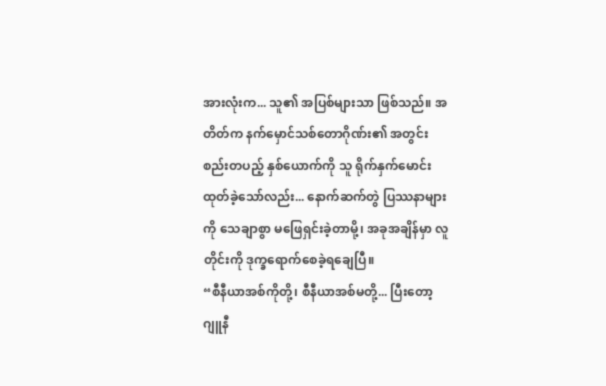အားလုံးက... သူ၏ အပြစ်များသာ ဖြစ်သည်။ အတိတ်က နက်မှောင်သစ်တောဂိုဏ်း၏ အတွင်းစည်းတပည့် နှစ်ယောက်ကို သူ ရိုက်နှက်မောင်းထုတ်ခဲ့သော်လည်း... နောက်ဆက်တွဲ ပြဿနာများကို သေချာစွာ မဖြေရှင်းခဲ့တာမို့၊ အခုအချိန်မှာ လူတိုင်းကို ဒုက္ခရောက်စေခဲ့ရချေပြီ။
“စီနီယာအစ်ကိုတို့၊ စီနီယာအစ်မတို့... ပြီးတော့ ဂျူနီ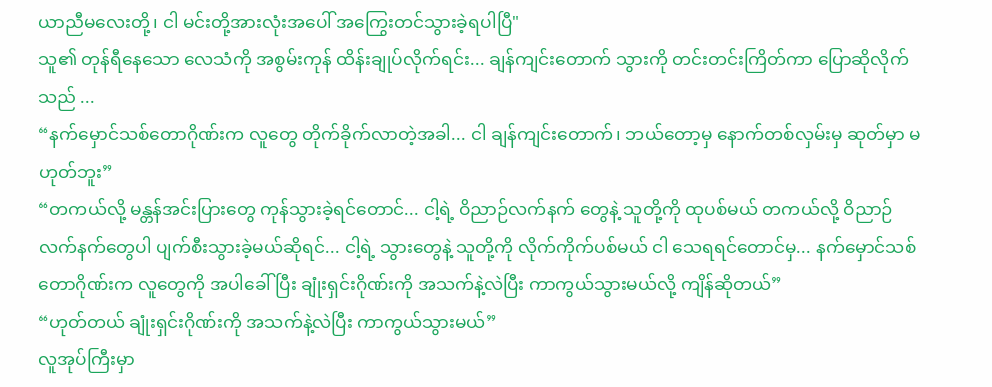ယာညီမလေးတို့၊ ငါ မင်းတို့အားလုံးအပေါ် အကြွေးတင်သွားခဲ့ရပါပြီ"
သူ၏ တုန်ရီနေသော လေသံကို အစွမ်းကုန် ထိန်းချုပ်လိုက်ရင်း... ချန်ကျင်းတောက် သွားကို တင်းတင်းကြိတ်ကာ ပြောဆိုလိုက်သည် ...
“နက်မှောင်သစ်တောဂိုဏ်းက လူတွေ တိုက်ခိုက်လာတဲ့အခါ... ငါ ချန်ကျင်းတောက်၊ ဘယ်တော့မှ နောက်တစ်လှမ်းမှ ဆုတ်မှာ မဟုတ်ဘူး”
“တကယ်လို့ မန္တန်အင်းပြားတွေ ကုန်သွားခဲ့ရင်တောင်... ငါ့ရဲ့ ဝိညာဉ်လက်နက် တွေနဲ့ သူတို့ကို ထုပစ်မယ် တကယ်လို့ ဝိညာဉ်လက်နက်တွေပါ ပျက်စီးသွားခဲ့မယ်ဆိုရင်... ငါ့ရဲ့ သွားတွေနဲ့ သူတို့ကို လိုက်ကိုက်ပစ်မယ် ငါ သေရရင်တောင်မှ... နက်မှောင်သစ်တောဂိုဏ်းက လူတွေကို အပါခေါ်ပြီး ချုံးရှင်းဂိုဏ်းကို အသက်နဲ့လဲပြီး ကာကွယ်သွားမယ်လို့ ကျိန်ဆိုတယ်”
“ဟုတ်တယ် ချုံးရှင်းဂိုဏ်းကို အသက်နဲ့လဲပြီး ကာကွယ်သွားမယ်”
လူအုပ်ကြီးမှာ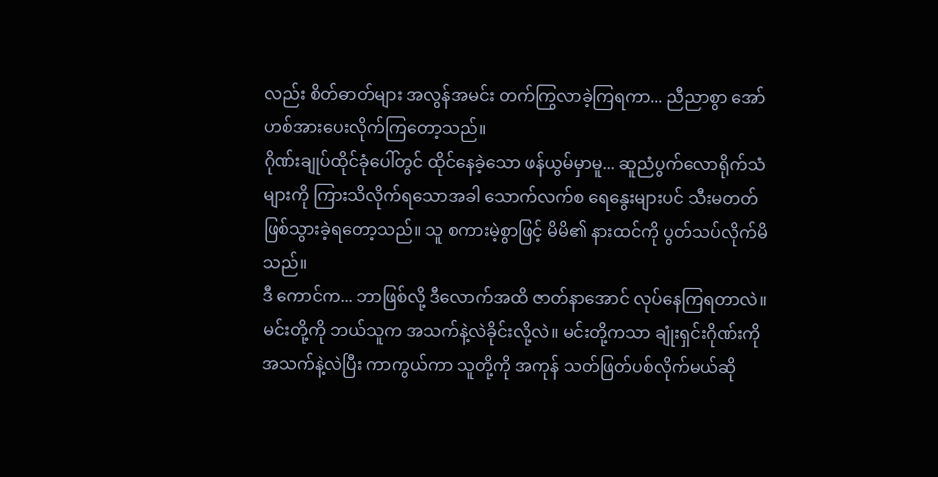လည်း စိတ်ဓာတ်များ အလွန်အမင်း တက်ကြွလာခဲ့ကြရကာ... ညီညာစွာ အော်ဟစ်အားပေးလိုက်ကြတော့သည်။
ဂိုဏ်းချုပ်ထိုင်ခုံပေါ်တွင် ထိုင်နေခဲ့သော ဖန်ယွမ်မှာမူ... ဆူညံပွက်လောရိုက်သံများကို ကြားသိလိုက်ရသောအခါ သောက်လက်စ ရေနွေးများပင် သီးမတတ် ဖြစ်သွားခဲ့ရတော့သည်။ သူ စကားမဲ့စွာဖြင့် မိမိ၏ နားထင်ကို ပွတ်သပ်လိုက်မိသည်။
ဒီ ကောင်က... ဘာဖြစ်လို့ ဒီလောက်အထိ ဇာတ်နာအောင် လုပ်နေကြရတာလဲ။ မင်းတို့ကို ဘယ်သူက အသက်နဲ့လဲခိုင်းလို့လဲ။ မင်းတို့ကသာ ချုံးရှင်းဂိုဏ်းကို အသက်နဲ့လဲပြီး ကာကွယ်ကာ သူတို့ကို အကုန် သတ်ဖြတ်ပစ်လိုက်မယ်ဆို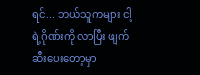ရင်... ဘယ်သူကများ ငါ့ရဲ့ဂိုဏ်းကို လာပြီး ဖျက်ဆီးပေးတော့မှာ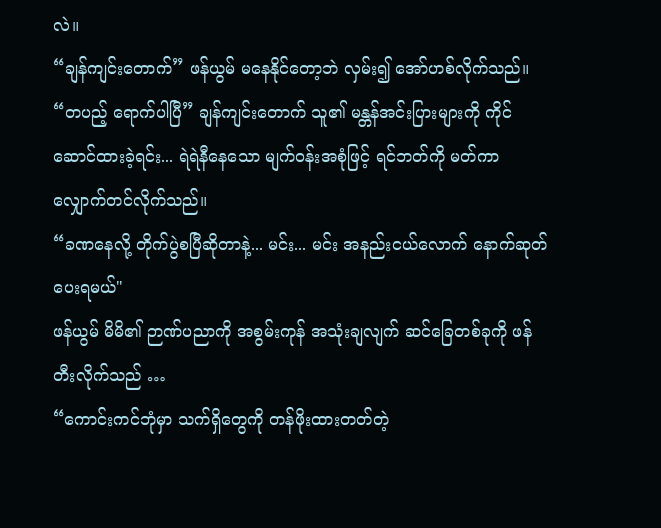လဲ။
“ချန်ကျင်းတောက်” ဖန်ယွမ် မနေနိုင်တော့ဘဲ လှမ်း၍ အော်ဟစ်လိုက်သည်။
“တပည့် ရောက်ပါပြီ” ချန်ကျင်းတောက် သူ၏ မန္တန်အင်းပြားများကို ကိုင်ဆောင်ထားခဲ့ရင်း... ရဲရဲနီနေသော မျက်ဝန်းအစုံဖြင့် ရင်ဘတ်ကို မတ်ကာ လျှောက်တင်လိုက်သည်။
“ခဏနေလို့ တိုက်ပွဲစပြီဆိုတာနဲ့... မင်း... မင်း အနည်းငယ်လောက် နောက်ဆုတ်ပေးရမယ်"
ဖန်ယွမ် မိမိ၏ ဉာဏ်ပညာကို အစွမ်းကုန် အသုံးချလျက် ဆင်ခြေတစ်ခုကို ဖန်တီးလိုက်သည် …
“ကောင်းကင်ဘုံမှာ သက်ရှိတွေကို တန်ဖိုးထားတတ်တဲ့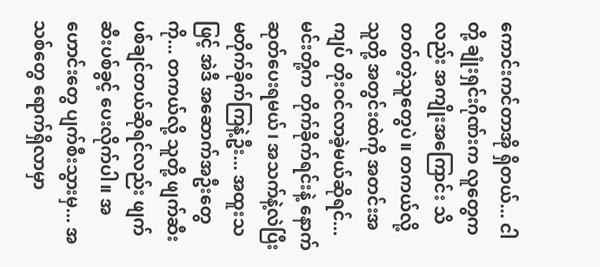ကောင်းကင်တာအို ရှိတယ်... ငါတို့ ချုံးရှင်းဂိုဏ်းက လူတွေကလည်း အကျိုးအကြောင်း သိတတ်တဲ့သူတွေပဲ။ တကယ်လို့ သူတို့ အတွင်းထဲကို အတင်းအကျပ် တိုးဝင်လာခဲ့မယ်ဆိုရင်... မင်းတို့က တိုက်ခိုက်ရင်းနဲ့ နောက်ဆုတ်ပေးရမယ်၊ အသက်နဲ့လဲပြီး မတိုက်ခိုက်ကြနဲ့ဦး... အထူးသဖြင့် အဲဒီ အဆောက်အဦးတွေကို... တကယ်လို့ သူတို့ ဖျက်ဆီးပစ်ချင်တယ်ဆိုရင်လည်း ဖျက်ဆီးပစ်ခွင့် ပေးလိုက်ပါ။ အဟောင်းတွေ ပျက်စီးသွားမှ... အသစ်တွေ ရောက်ရှိလာမှာ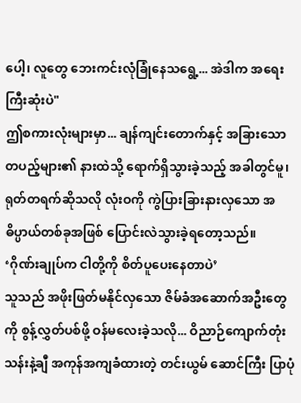ပေါ့၊ လူတွေ ဘေးကင်းလုံခြုံနေသရွေ့... အဲဒါက အရေးကြီးဆုံးပဲ"
ဤစကားလုံးများမှာ... ချန်ကျင်းတောက်နှင့် အခြားသော တပည့်များ၏ နားထဲသို့ ရောက်ရှိသွားခဲ့သည့် အခါတွင်မူ၊ ရုတ်တရက်ဆိုသလို လုံးဝကို ကွဲပြားခြားနားလှသော အဓိပ္ပာယ်တစ်ခုအဖြစ် ပြောင်းလဲသွားခဲ့ရတော့သည်။
‘ဂိုဏ်းချုပ်က ငါတို့ကို စိတ်ပူပေးနေတာပဲ’
သူသည် အဖိုးဖြတ်မနိုင်လှသော ဇိမ်ခံအဆောက်အဦးတွေကို စွန့်လွှတ်ပစ်ဖို့ ဝန်မလေးခဲ့သလို... ဝိညာဉ်ကျောက်တုံး သန်းနဲ့ချီ အကုန်အကျခံထားတဲ့ တင်းယွမ် ဆောင်ကြီး ပြာပုံ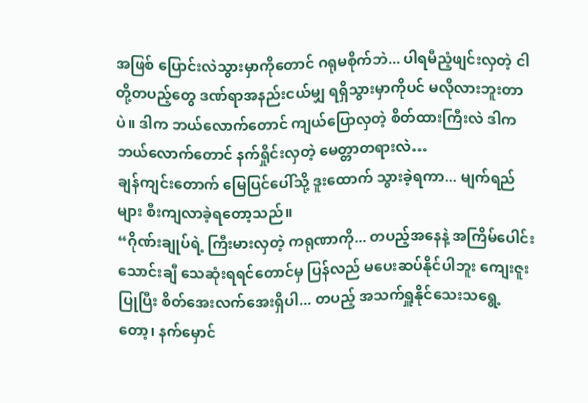အဖြစ် ပြောင်းလဲသွားမှာကိုတောင် ဂရုမစိုက်ဘဲ... ပါရမီညံ့ဖျင်းလှတဲ့ ငါတို့တပည့်တွေ ဒဏ်ရာအနည်းငယ်မျှ ရရှိသွားမှာကိုပင် မလိုလားဘူးတာပဲ။ ဒါက ဘယ်လောက်တောင် ကျယ်ပြောလှတဲ့ စိတ်ထားကြီးလဲ ဒါက ဘယ်လောက်တောင် နက်ရှိုင်းလှတဲ့ မေတ္တာတရားလဲ…
ချန်ကျင်းတောက် မြေပြင်ပေါ်သို့ ဒူးထောက် သွားခဲ့ရကာ... မျက်ရည်များ စီးကျလာခဲ့ရတော့သည်။
“ဂိုဏ်းချုပ်ရဲ့ ကြီးမားလှတဲ့ ကရုဏာကို... တပည့်အနေနဲ့ အကြိမ်ပေါင်း သောင်းချီ သေဆုံးရရင်တောင်မှ ပြန်လည် မပေးဆပ်နိုင်ပါဘူး ကျေးဇူးပြုပြီး စိတ်အေးလက်အေးရှိပါ... တပည့် အသက်ရှူနိုင်သေးသရွေ့တော့၊ နက်မှောင်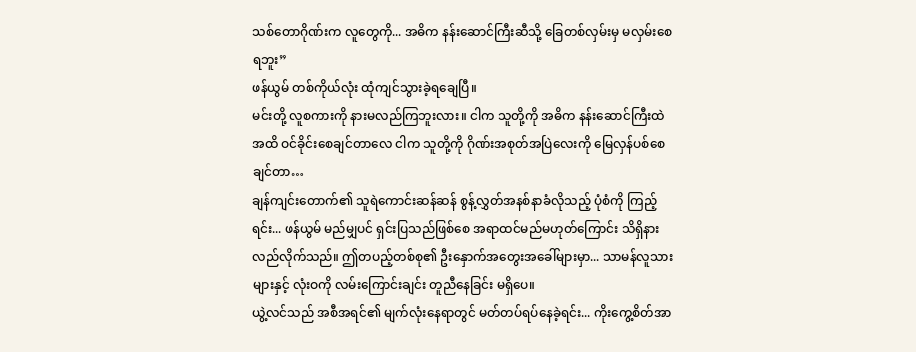သစ်တောဂိုဏ်းက လူတွေကို... အဓိက နန်းဆောင်ကြီးဆီသို့ ခြေတစ်လှမ်းမှ မလှမ်းစေရဘူး”
ဖန်ယွမ် တစ်ကိုယ်လုံး ထုံကျင်သွားခဲ့ရချေပြီ။
မင်းတို့ လူစကားကို နားမလည်ကြဘူးလား။ ငါက သူတို့ကို အဓိက နန်းဆောင်ကြီးထဲအထိ ဝင်ခိုင်းစေချင်တာလေ ငါက သူတို့ကို ဂိုဏ်းအစုတ်အပြဲလေးကို မြေလှန်ပစ်စေချင်တာ…
ချန်ကျင်းတောက်၏ သူရဲကောင်းဆန်ဆန် စွန့်လွှတ်အနစ်နာခံလိုသည့် ပုံစံကို ကြည့်ရင်း... ဖန်ယွမ် မည်မျှပင် ရှင်းပြသည်ဖြစ်စေ အရာထင်မည်မဟုတ်ကြောင်း သိရှိနားလည်လိုက်သည်။ ဤတပည့်တစ်စု၏ ဦးနှောက်အတွေးအခေါ်များမှာ... သာမန်လူသားများနှင့် လုံးဝကို လမ်းကြောင်းချင်း တူညီနေခြင်း မရှိပေ။
ယွဲ့လင်သည် အစီအရင်၏ မျက်လုံးနေရာတွင် မတ်တပ်ရပ်နေခဲ့ရင်း... ကိုးကွေ့စိတ်အာ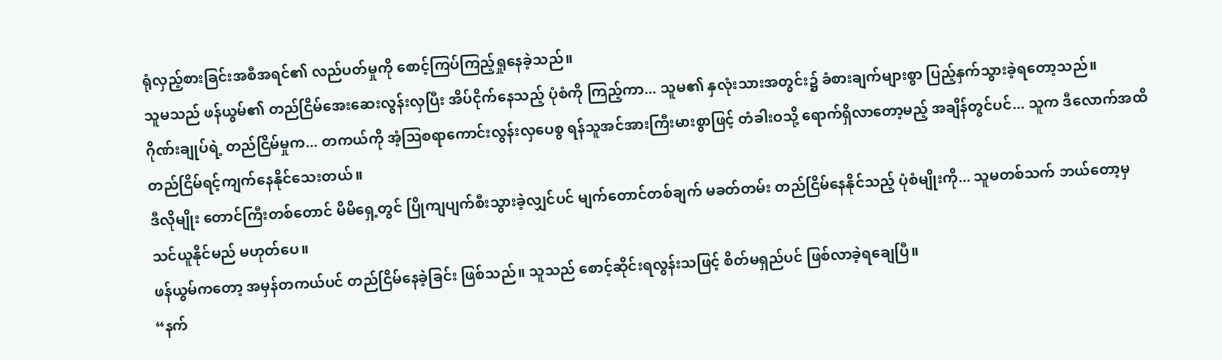ရုံလှည့်စားခြင်းအစီအရင်၏ လည်ပတ်မှုကို စောင့်ကြပ်ကြည့်ရှုနေခဲ့သည်။
သူမသည် ဖန်ယွမ်၏ တည်ငြိမ်အေးဆေးလွန်းလှပြီး အိပ်ငိုက်နေသည့် ပုံစံကို ကြည့်ကာ... သူမ၏ နှလုံးသားအတွင်း၌ ခံစားချက်များစွာ ပြည့်နှက်သွားခဲ့ရတော့သည်။
ဂိုဏ်းချုပ်ရဲ့ တည်ငြိမ်မှုက... တကယ်ကို အံ့ဩစရာကောင်းလွန်းလှပေစွ ရန်သူအင်အားကြီးမားစွာဖြင့် တံခါးဝသို့ ရောက်ရှိလာတော့မည့် အချိန်တွင်ပင်... သူက ဒီလောက်အထိ တည်ငြိမ်ရင့်ကျက်နေနိုင်သေးတယ်။
ဒီလိုမျိုး တောင်ကြီးတစ်တောင် မိမိရှေ့တွင် ပြိုကျပျက်စီးသွားခဲ့လျှင်ပင် မျက်တောင်တစ်ချက် မခတ်တမ်း တည်ငြိမ်နေနိုင်သည့် ပုံစံမျိုးကို... သူမတစ်သက် ဘယ်တော့မှ သင်ယူနိုင်မည် မဟုတ်ပေ။
ဖန်ယွမ်ကတော့ အမှန်တကယ်ပင် တည်ငြိမ်နေခဲ့ခြင်း ဖြစ်သည်။ သူသည် စောင့်ဆိုင်းရလွန်းသဖြင့် စိတ်မရှည်ပင် ဖြစ်လာခဲ့ရချေပြီ။
“နက်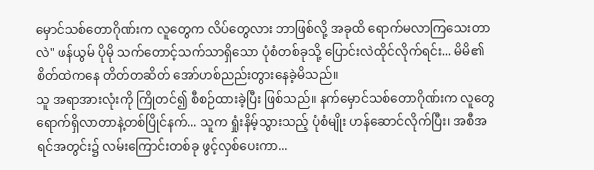မှောင်သစ်တောဂိုဏ်းက လူတွေက လိပ်တွေလား ဘာဖြစ်လို့ အခုထိ ရောက်မလာကြသေးတာလဲ" ဖန်ယွမ် ပိုမို သက်တောင့်သက်သာရှိသော ပုံစံတစ်ခုသို့ ပြောင်းလဲထိုင်လိုက်ရင်း... မိမိ၏ စိတ်ထဲကနေ တိတ်တဆိတ် အော်ဟစ်ညည်းတွားနေခဲ့မိသည်။
သူ အရာအားလုံးကို ကြိုတင်၍ စီစဉ်ထားခဲ့ပြီး ဖြစ်သည်။ နက်မှောင်သစ်တောဂိုဏ်းက လူတွေ ရောက်ရှိလာတာနဲ့တစ်ပြိုင်နက်... သူက ရှုံးနိမ့်သွားသည့် ပုံစံမျိုး ဟန်ဆောင်လိုက်ပြီး၊ အစီအရင်အတွင်း၌ လမ်းကြောင်းတစ်ခု ဖွင့်လှစ်ပေးကာ...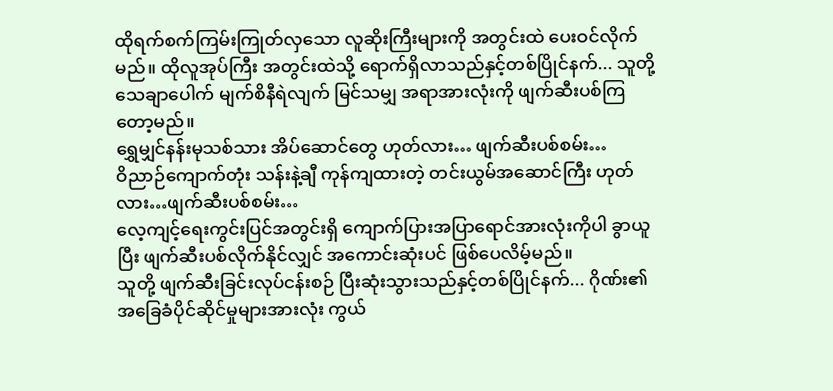ထိုရက်စက်ကြမ်းကြုတ်လှသော လူဆိုးကြီးများကို အတွင်းထဲ ပေးဝင်လိုက်မည်။ ထိုလူအုပ်ကြီး အတွင်းထဲသို့ ရောက်ရှိလာသည်နှင့်တစ်ပြိုင်နက်... သူတို့ သေချာပေါက် မျက်စိနီရဲလျက် မြင်သမျှ အရာအားလုံးကို ဖျက်ဆီးပစ်ကြတော့မည်။
ရွှေမျှင်နန်းမုသစ်သား အိပ်ဆောင်တွေ ဟုတ်လား… ဖျက်ဆီးပစ်စမ်း…
ဝိညာဉ်ကျောက်တုံး သန်းနဲ့ချီ ကုန်ကျထားတဲ့ တင်းယွမ်အဆောင်ကြီး ဟုတ်လား…ဖျက်ဆီးပစ်စမ်း…
လေ့ကျင့်ရေးကွင်းပြင်အတွင်းရှိ ကျောက်ပြားအပြာရောင်အားလုံးကိုပါ ခွာယူပြီး ဖျက်ဆီးပစ်လိုက်နိုင်လျှင် အကောင်းဆုံးပင် ဖြစ်ပေလိမ့်မည်။
သူတို့ ဖျက်ဆီးခြင်းလုပ်ငန်းစဉ် ပြီးဆုံးသွားသည်နှင့်တစ်ပြိုင်နက်... ဂိုဏ်း၏ အခြေခံပိုင်ဆိုင်မှုများအားလုံး ကွယ်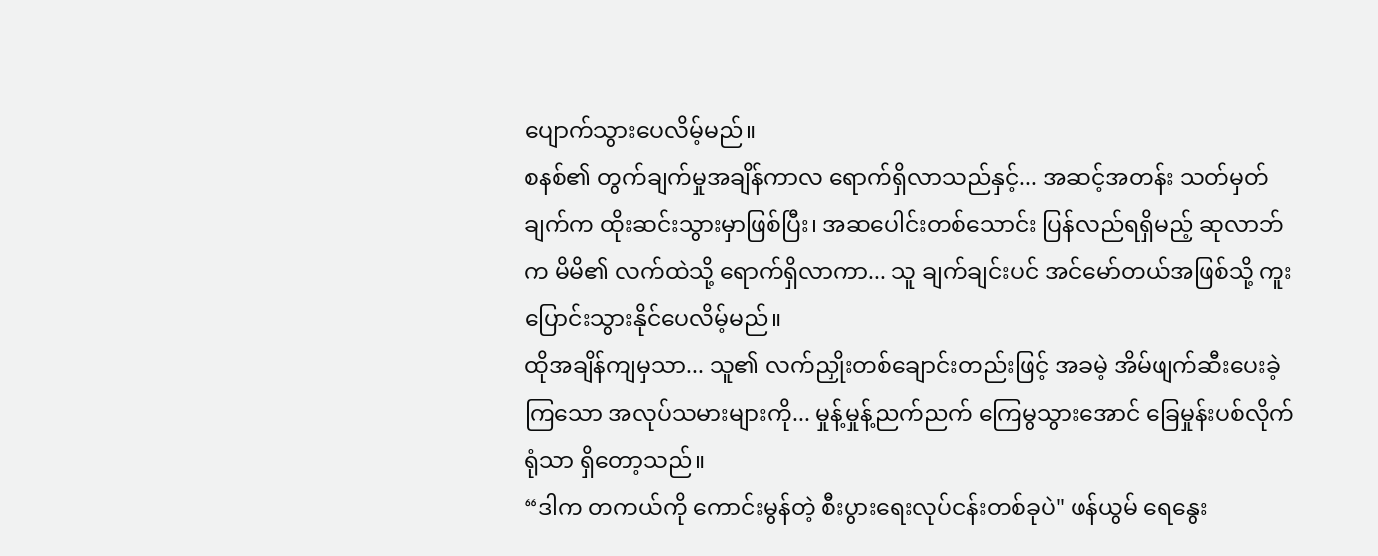ပျောက်သွားပေလိမ့်မည်။
စနစ်၏ တွက်ချက်မှုအချိန်ကာလ ရောက်ရှိလာသည်နှင့်... အဆင့်အတန်း သတ်မှတ်ချက်က ထိုးဆင်းသွားမှာဖြစ်ပြီး၊ အဆပေါင်းတစ်သောင်း ပြန်လည်ရရှိမည့် ဆုလာဘ်က မိမိ၏ လက်ထဲသို့ ရောက်ရှိလာကာ... သူ ချက်ချင်းပင် အင်မော်တယ်အဖြစ်သို့ ကူးပြောင်းသွားနိုင်ပေလိမ့်မည်။
ထိုအချိန်ကျမှသာ... သူ၏ လက်ညှိုးတစ်ချောင်းတည်းဖြင့် အခမဲ့ အိမ်ဖျက်ဆီးပေးခဲ့ကြသော အလုပ်သမားများကို... မှုန့်မှုန့်ညက်ညက် ကြေမွသွားအောင် ခြေမှုန်းပစ်လိုက်ရုံသာ ရှိတော့သည်။
“ဒါက တကယ်ကို ကောင်းမွန်တဲ့ စီးပွားရေးလုပ်ငန်းတစ်ခုပဲ" ဖန်ယွမ် ရေနွေး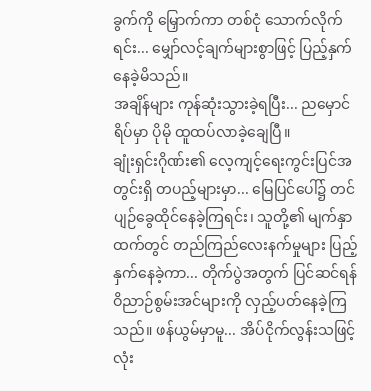ခွက်ကို မြှောက်ကာ တစ်ငုံ သောက်လိုက်ရင်း... မျှော်လင့်ချက်များစွာဖြင့် ပြည့်နှက်နေခဲ့မိသည်။
အချိန်များ ကုန်ဆုံးသွားခဲ့ရပြီး... ညမှောင်ရိပ်မှာ ပိုမို ထူထပ်လာခဲ့ချေပြီ။
ချုံးရှင်းဂိုဏ်း၏ လေ့ကျင့်ရေးကွင်းပြင်အတွင်းရှိ တပည့်များမှာ... မြေပြင်ပေါ်၌ တင်ပျဉ်ခွေထိုင်နေခဲ့ကြရင်း၊ သူတို့၏ မျက်နှာထက်တွင် တည်ကြည်လေးနက်မှုများ ပြည့်နှက်နေခဲ့ကာ... တိုက်ပွဲအတွက် ပြင်ဆင်ရန် ဝိညာဉ်စွမ်းအင်များကို လှည့်ပတ်နေခဲ့ကြသည်။ ဖန်ယွမ်မှာမူ... အိပ်ငိုက်လွန်းသဖြင့် လုံး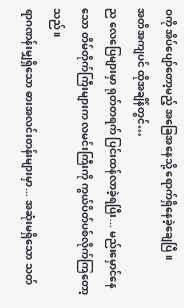ဝကို အိပ်ပျော်တော့မည့် အခြေအနေသို့ ရောက်ရှိနေခဲ့ချေပြီ။
အတိအကျပင် ထိုအချိန်တွင်…
ည လေပြေများမှာ ရုတ်တရက် ပြင်းထန်လာခဲ့ရပြီး... မည်းမှောင်နေသော တိမ်တိုက်ကြီးများက လမင်းကြီးကို ကွယ်ပိတ်ပစ်လိုက်ကြတော့သည်။
ရာဂဏန်းမျှရှိသော ဓားအလင်းတန်းများမှာ... အဆုံးမရှိသော သတ်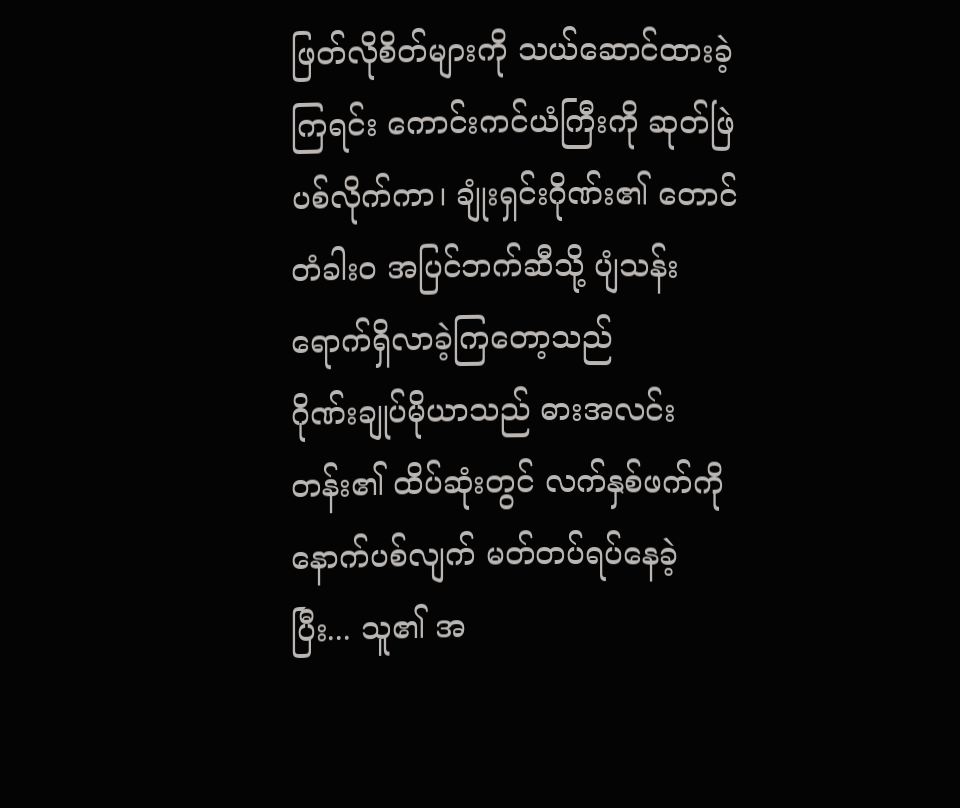ဖြတ်လိုစိတ်များကို သယ်ဆောင်ထားခဲ့ကြရင်း ကောင်းကင်ယံကြီးကို ဆုတ်ဖြဲပစ်လိုက်ကာ၊ ချုံးရှင်းဂိုဏ်း၏ တောင်တံခါးဝ အပြင်ဘက်ဆီသို့ ပျံသန်းရောက်ရှိလာခဲ့ကြတော့သည်
ဂိုဏ်းချုပ်မိုယာသည် ဓားအလင်းတန်း၏ ထိပ်ဆုံးတွင် လက်နှစ်ဖက်ကို နောက်ပစ်လျက် မတ်တပ်ရပ်နေခဲ့ပြီး... သူ၏ အ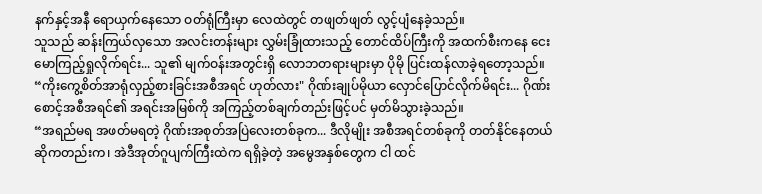နက်နှင့်အနီ ရောယှက်နေသော ဝတ်ရုံကြီးမှာ လေထဲတွင် တဖျတ်ဖျတ် လွင့်ပျံနေခဲ့သည်။
သူသည် ဆန်းကြယ်လှသော အလင်းတန်းများ လွှမ်းခြုံထားသည့် တောင်ထိပ်ကြီးကို အထက်စီးကနေ ငေးမောကြည့်ရှုလိုက်ရင်း... သူ၏ မျက်ဝန်းအတွင်းရှိ လောဘတရားများမှာ ပိုမို ပြင်းထန်လာခဲ့ရတော့သည်။
“ကိုးကွေ့စိတ်အာရုံလှည့်စားခြင်းအစီအရင် ဟုတ်လား" ဂိုဏ်းချုပ်မိုယာ လှောင်ပြောင်လိုက်မိရင်း... ဂိုဏ်းစောင့်အစီအရင်၏ အရင်းအမြစ်ကို အကြည့်တစ်ချက်တည်းဖြင့်ပင် မှတ်မိသွားခဲ့သည်။
“အရည်မရ အဖတ်မရတဲ့ ဂိုဏ်းအစုတ်အပြဲလေးတစ်ခုက... ဒီလိုမျိုး အစီအရင်တစ်ခုကို တတ်နိုင်နေတယ်ဆိုကတည်းက၊ အဲဒီအုတ်ဂူပျက်ကြီးထဲက ရရှိခဲ့တဲ့ အမွေအနှစ်တွေက ငါ ထင်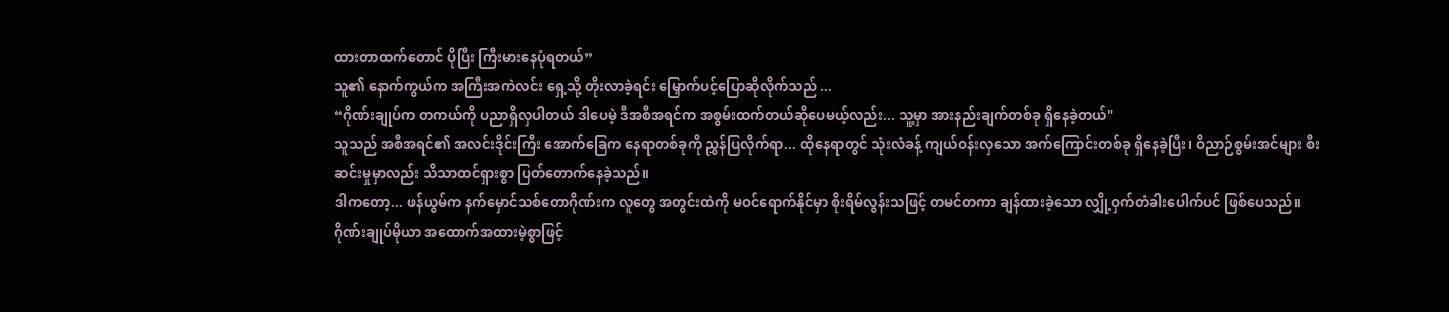ထားတာထက်တောင် ပိုပြီး ကြီးမားနေပုံရတယ်”
သူ၏ နောက်ကွယ်က အကြီးအကဲလင်း ရှေ့သို့ တိုးလာခဲ့ရင်း မြှောက်ပင့်ပြောဆိုလိုက်သည် ...
“ဂိုဏ်းချုပ်က တကယ်ကို ပညာရှိလှပါတယ် ဒါပေမဲ့ ဒီအစီအရင်က အစွမ်းထက်တယ်ဆိုပေမယ့်လည်း... သူ့မှာ အားနည်းချက်တစ်ခု ရှိနေခဲ့တယ်"
သူသည် အစီအရင်၏ အလင်းဒိုင်းကြီး အောက်ခြေက နေရာတစ်ခုကို ညွှန်ပြလိုက်ရာ... ထိုနေရာတွင် သုံးလံခန့် ကျယ်ဝန်းလှသော အက်ကြောင်းတစ်ခု ရှိနေခဲ့ပြီး၊ ဝိညာဉ်စွမ်းအင်များ စီးဆင်းမှုမှာလည်း သိသာထင်ရှားစွာ ပြတ်တောက်နေခဲ့သည်။
ဒါကတော့... ဖန်ယွမ်က နက်မှောင်သစ်တောဂိုဏ်းက လူတွေ အတွင်းထဲကို မဝင်ရောက်နိုင်မှာ စိုးရိမ်လွန်းသဖြင့် တမင်တကာ ချန်ထားခဲ့သော လျှို့ဝှက်တံခါးပေါက်ပင် ဖြစ်ပေသည်။
ဂိုဏ်းချုပ်မိုယာ အထောက်အထားမဲ့စွာဖြင့်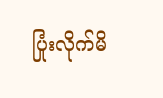ပြုံးလိုက်မိ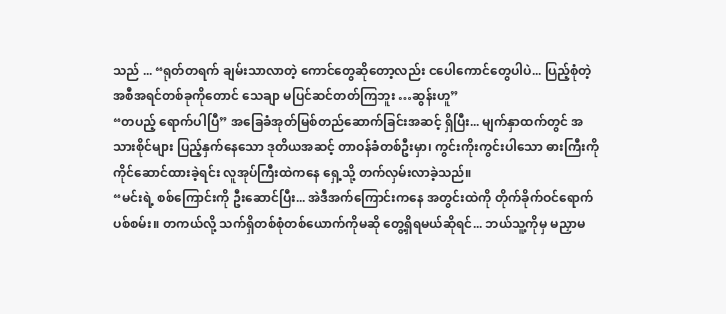သည် ... “ရုတ်တရက် ချမ်းသာလာတဲ့ ကောင်တွေဆိုတော့လည်း ငပေါကောင်တွေပါပဲ... ပြည့်စုံတဲ့ အစီအရင်တစ်ခုကိုတောင် သေချာ မပြင်ဆင်တတ်ကြဘူး …ဆွန်းဟူ”
“တပည့် ရောက်ပါပြီ” အခြေခံအုတ်မြစ်တည်ဆောက်ခြင်းအဆင့် ရှိပြီး... မျက်နှာထက်တွင် အသားစိုင်များ ပြည့်နှက်နေသော ဒုတိယအဆင့် တာဝန်ခံတစ်ဦးမှာ၊ ကွင်းကိုးကွင်းပါသော ဓားကြီးကို ကိုင်ဆောင်ထားခဲ့ရင်း လူအုပ်ကြီးထဲကနေ ရှေ့သို့ တက်လှမ်းလာခဲ့သည်။
“မင်းရဲ့ စစ်ကြောင်းကို ဦးဆောင်ပြီး... အဲဒီအက်ကြောင်းကနေ အတွင်းထဲကို တိုက်ခိုက်ဝင်ရောက်ပစ်စမ်း။ တကယ်လို့ သက်ရှိတစ်စုံတစ်ယောက်ကိုမဆို တွေ့ရှိရမယ်ဆိုရင်... ဘယ်သူ့ကိုမှ မညှာမ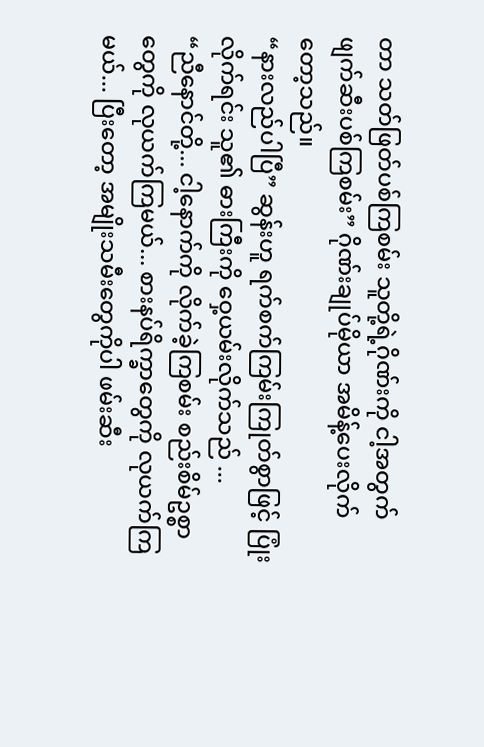တာ သတ်ဖြတ်ပစ်ကြစမ်း သူတို့ရဲ့ဂိုဏ်းကို ငါ့အတွက် ဖျက်ဆီးပစ်ကြစမ်း” ဂိုဏ်းချုပ်မိုယာ အမိန့်ပေးလိုက်တော့သည်။
“နားလည်ပါပြီ” ဆွန်းဟူ ရက်စက်ကြမ်းကြုတ်စွာဖြင့် ပြုံးလိုက်ရင်း သူ၏ ဓားကြီးကို ဝှေ့ယမ်းလိုက်သည် ...
“ညီနောင်တို့... ငါ့နောက်ကို လိုက်ခဲ့ကြစမ်း စည်းစိမ်ဥစ္စာတွေကို လုယက်ကြမယ်... စားနပ်ရိက္ခာတွေကို လုယက်ကြမယ်... ပြီးတော့ အမျိုးသမီးတွေကိုပါ ဖမ်းဆီး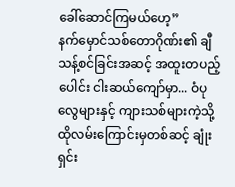ခေါ်ဆောင်ကြမယ်ဟေ့”
နက်မှောင်သစ်တောဂိုဏ်း၏ ချီသန့်စင်ခြင်းအဆင့် အထူးတပည့်ပေါင်း ငါးဆယ်ကျော်မှာ... ဝံပုလွေများနှင့် ကျားသစ်များကဲ့သို့ ထိုလမ်းကြောင်းမှတစ်ဆင့် ချုံးရှင်း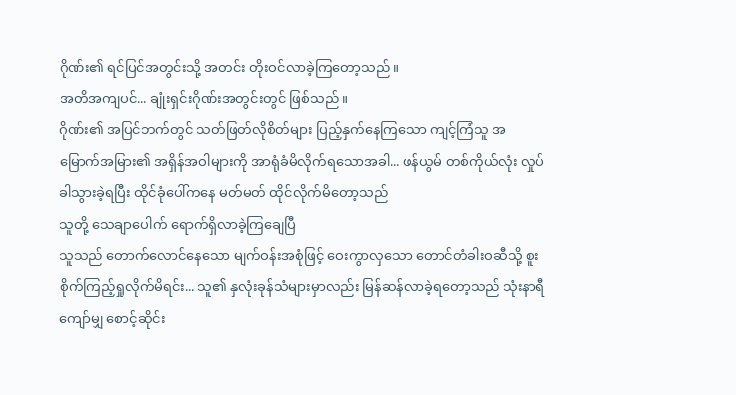ဂိုဏ်း၏ ရင်ပြင်အတွင်းသို့ အတင်း တိုးဝင်လာခဲ့ကြတော့သည်။
အတိအကျပင်... ချုံးရှင်းဂိုဏ်းအတွင်းတွင် ဖြစ်သည်။
ဂိုဏ်း၏ အပြင်ဘက်တွင် သတ်ဖြတ်လိုစိတ်များ ပြည့်နှက်နေကြသော ကျင့်ကြံသူ အမြောက်အမြား၏ အရှိန်အဝါများကို အာရုံခံမိလိုက်ရသောအခါ... ဖန်ယွမ် တစ်ကိုယ်လုံး လှုပ်ခါသွားခဲ့ရပြီး ထိုင်ခုံပေါ်ကနေ မတ်မတ် ထိုင်လိုက်မိတော့သည်
သူတို့ သေချာပေါက် ရောက်ရှိလာခဲ့ကြချေပြီ
သူသည် တောက်လောင်နေသော မျက်ဝန်းအစုံဖြင့် ဝေးကွာလှသော တောင်တံခါးဝဆီသို့ စူးစိုက်ကြည့်ရှုလိုက်မိရင်း... သူ၏ နှလုံးခုန်သံများမှာလည်း မြန်ဆန်လာခဲ့ရတော့သည် သုံးနာရီကျော်မျှ စောင့်ဆိုင်း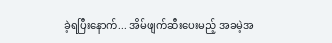ခဲ့ရပြီးနောက်... အိမ်ဖျက်ဆီးပေးမည့် အခမဲ့အ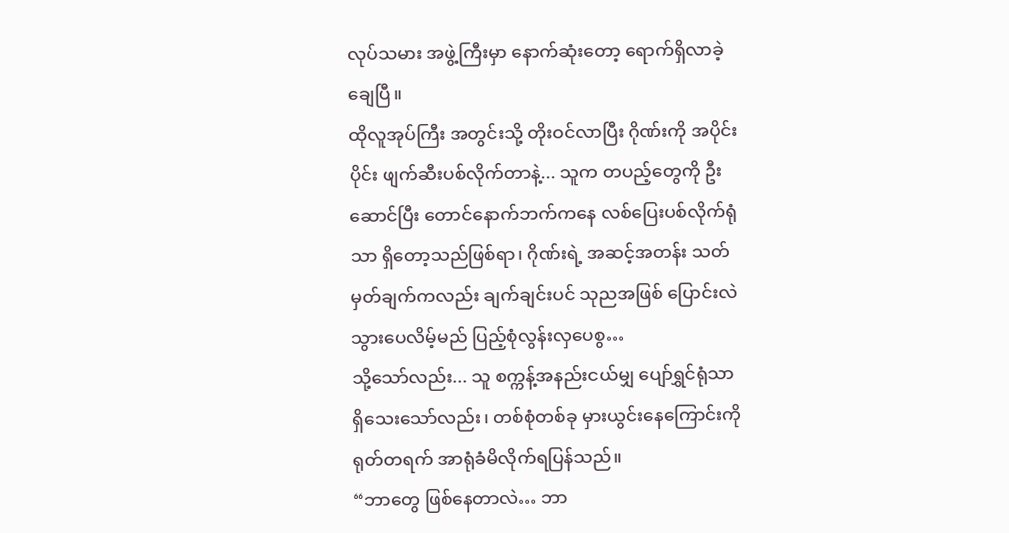လုပ်သမား အဖွဲ့ကြီးမှာ နောက်ဆုံးတော့ ရောက်ရှိလာခဲ့ချေပြီ။
ထိုလူအုပ်ကြီး အတွင်းသို့ တိုးဝင်လာပြီး ဂိုဏ်းကို အပိုင်းပိုင်း ဖျက်ဆီးပစ်လိုက်တာနဲ့... သူက တပည့်တွေကို ဦးဆောင်ပြီး တောင်နောက်ဘက်ကနေ လစ်ပြေးပစ်လိုက်ရုံသာ ရှိတော့သည်ဖြစ်ရာ၊ ဂိုဏ်းရဲ့ အဆင့်အတန်း သတ်မှတ်ချက်ကလည်း ချက်ချင်းပင် သုညအဖြစ် ပြောင်းလဲသွားပေလိမ့်မည် ပြည့်စုံလွန်းလှပေစွ…
သို့သော်လည်း... သူ စက္ကန့်အနည်းငယ်မျှ ပျော်ရွှင်ရုံသာ ရှိသေးသော်လည်း၊ တစ်စုံတစ်ခု မှားယွင်းနေကြောင်းကို ရုတ်တရက် အာရုံခံမိလိုက်ရပြန်သည်။
“ဘာတွေ ဖြစ်နေတာလဲ… ဘာ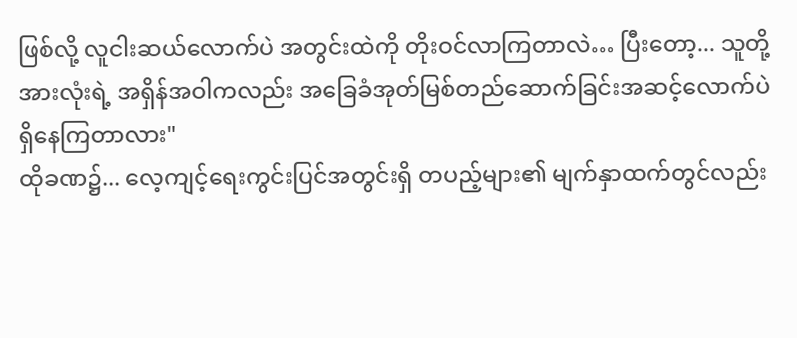ဖြစ်လို့ လူငါးဆယ်လောက်ပဲ အတွင်းထဲကို တိုးဝင်လာကြတာလဲ… ပြီးတော့... သူတို့အားလုံးရဲ့ အရှိန်အဝါကလည်း အခြေခံအုတ်မြစ်တည်ဆောက်ခြင်းအဆင့်လောက်ပဲ ရှိနေကြတာလား"
ထိုခဏ၌... လေ့ကျင့်ရေးကွင်းပြင်အတွင်းရှိ တပည့်များ၏ မျက်နှာထက်တွင်လည်း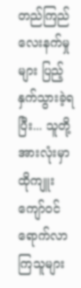တည်ကြည်လေးနက်မှုများ ပြည့်နှက်သွားခဲ့ရပြီး... သူတို့အားလုံးမှာ ထိုကျူးကျော်ဝင်ရောက်လာကြသူများ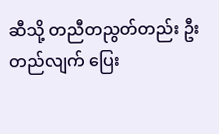ဆီသို့ တညီတညွတ်တည်း ဦးတည်လျက် ပြေး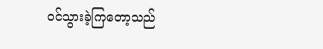ဝင်သွားခဲ့ကြတော့သည်